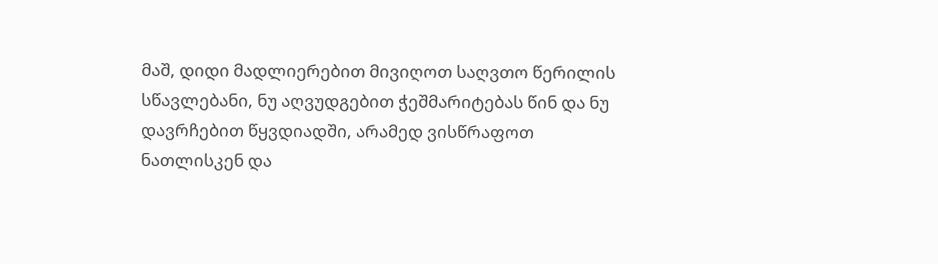მაშ, დიდი მადლიერებით მივიღოთ საღვთო წერილის სწავლებანი, ნუ აღვუდგებით ჭეშმარიტებას წინ და ნუ დავრჩებით წყვდიადში, არამედ ვისწრაფოთ ნათლისკენ და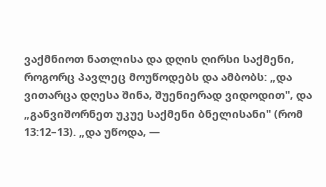ვაქმნიოთ ნათლისა და დღის ღირსი საქმენი, როგორც პავლეც მოუწოდებს და ამბობს: „და ვითარცა დღესა შინა, შუენიერად ვიდოდით", და „განვიშორნეთ უკუე საქმენი ბნელისანი" (რომ 13:12–13). „და უწოდა, —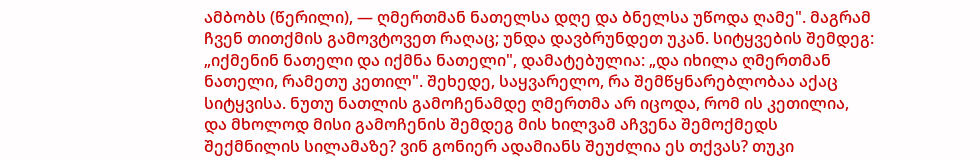ამბობს (წერილი), — ღმერთმან ნათელსა დღე და ბნელსა უწოდა ღამე". მაგრამ ჩვენ თითქმის გამოვტოვეთ რაღაც; უნდა დავბრუნდეთ უკან. სიტყვების შემდეგ: „იქმენინ ნათელი და იქმნა ნათელი", დამატებულია: „და იხილა ღმერთმან ნათელი, რამეთუ კეთილ". შეხედე, საყვარელო, რა შემწყნარებლობაა აქაც სიტყვისა. ნუთუ ნათლის გამოჩენამდე ღმერთმა არ იცოდა, რომ ის კეთილია, და მხოლოდ მისი გამოჩენის შემდეგ მის ხილვამ აჩვენა შემოქმედს შექმნილის სილამაზე? ვინ გონიერ ადამიანს შეუძლია ეს თქვას? თუკი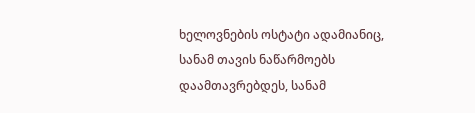ხელოვნების ოსტატი ადამიანიც, სანამ თავის ნაწარმოებს დაამთავრებდეს, სანამ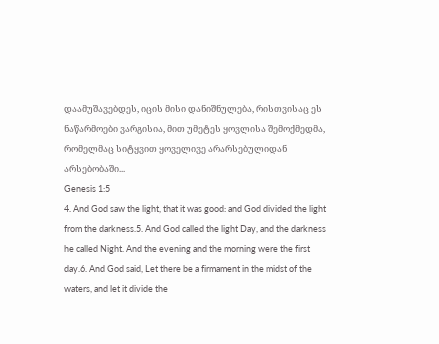დაამუშავებდეს, იცის მისი დანიშნულება, რისთვისაც ეს ნაწარმოები ვარგისია, მით უმეტეს ყოვლისა შემოქმედმა, რომელმაც სიტყვით ყოველივე არარსებულიდან არსებობაში...
Genesis 1:5
4. And God saw the light, that it was good: and God divided the light from the darkness.5. And God called the light Day, and the darkness he called Night. And the evening and the morning were the first day.6. And God said, Let there be a firmament in the midst of the waters, and let it divide the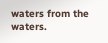waters from the waters.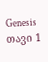Genesis თავი 1